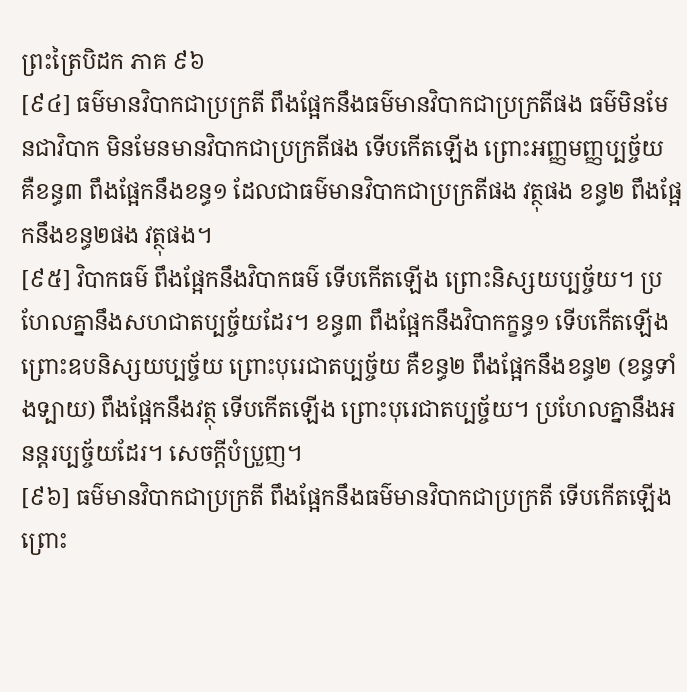ព្រះត្រៃបិដក ភាគ ៩៦
[៩៤] ធម៌មានវិបាកជាប្រក្រតី ពឹងផ្អែកនឹងធម៌មានវិបាកជាប្រក្រតីផង ធម៌មិនមែនជាវិបាក មិនមែនមានវិបាកជាប្រក្រតីផង ទើបកើតឡើង ព្រោះអញ្ញមញ្ញប្បច្ច័យ គឺខន្ធ៣ ពឹងផ្អែកនឹងខន្ធ១ ដែលជាធម៌មានវិបាកជាប្រក្រតីផង វត្ថុផង ខន្ធ២ ពឹងផ្អែកនឹងខន្ធ២ផង វត្ថុផង។
[៩៥] វិបាកធម៌ ពឹងផ្អែកនឹងវិបាកធម៌ ទើបកើតឡើង ព្រោះនិស្សយប្បច្ច័យ។ ប្រហែលគ្នានឹងសហជាតប្បច្ច័យដែរ។ ខន្ធ៣ ពឹងផ្អែកនឹងវិបាកក្ខន្ធ១ ទើបកើតឡើង ព្រោះឧបនិស្សយប្បច្ច័យ ព្រោះបុរេជាតប្បច្ច័យ គឺខន្ធ២ ពឹងផ្អែកនឹងខន្ធ២ (ខន្ធទាំងទ្បាយ) ពឹងផ្អែកនឹងវត្ថុ ទើបកើតឡើង ព្រោះបុរេជាតប្បច្ច័យ។ ប្រហែលគ្នានឹងអនន្តរប្បច្ច័យដែរ។ សេចក្តីបំប្រួញ។
[៩៦] ធម៌មានវិបាកជាប្រក្រតី ពឹងផ្អែកនឹងធម៌មានវិបាកជាប្រក្រតី ទើបកើតឡើង ព្រោះ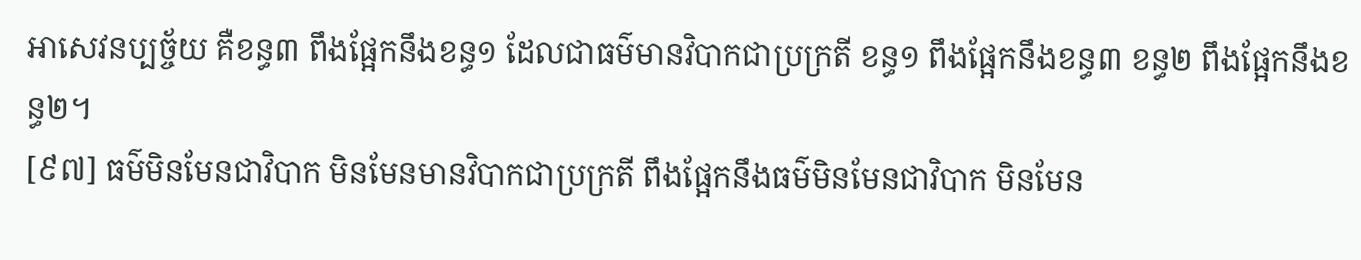អាសេវនប្បច្ច័យ គឺខន្ធ៣ ពឹងផ្អែកនឹងខន្ធ១ ដែលជាធម៌មានវិបាកជាប្រក្រតី ខន្ធ១ ពឹងផ្អែកនឹងខន្ធ៣ ខន្ធ២ ពឹងផ្អែកនឹងខន្ធ២។
[៩៧] ធម៌មិនមែនជាវិបាក មិនមែនមានវិបាកជាប្រក្រតី ពឹងផ្អែកនឹងធម៌មិនមែនជាវិបាក មិនមែន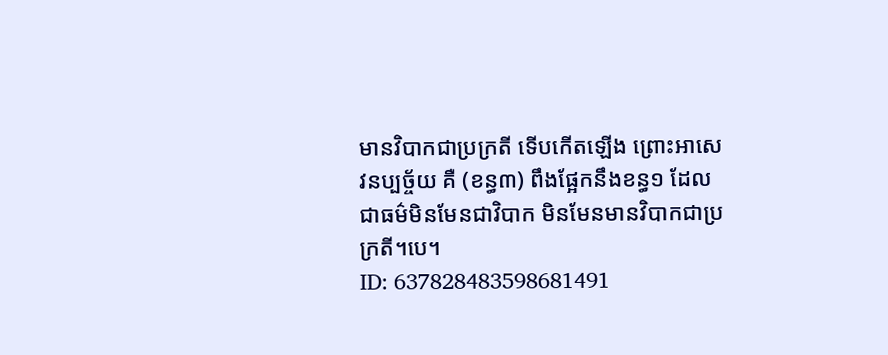មានវិបាកជាប្រក្រតី ទើបកើតឡើង ព្រោះអាសេវនប្បច្ច័យ គឺ (ខន្ធ៣) ពឹងផ្អែកនឹងខន្ធ១ ដែលជាធម៌មិនមែនជាវិបាក មិនមែនមានវិបាកជាប្រក្រតី។បេ។
ID: 637828483598681491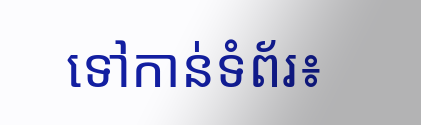ទៅកាន់ទំព័រ៖